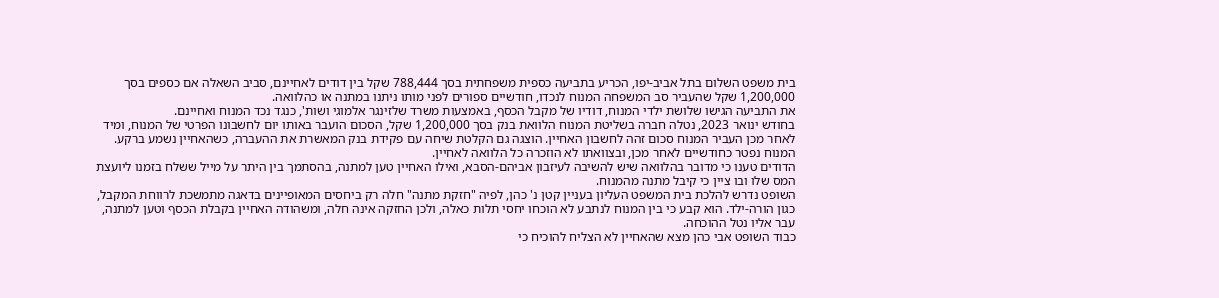בית משפט השלום בתל אביב-יפו, הכריע בתביעה כספית משפחתית בסך 788,444 שקל בין דודים לאחיינם, סביב השאלה אם כספים בסך 1,200,000 שקל שהעביר סב המשפחה המנוח לנכדו, חודשיים ספורים לפני מותו ניתנו במתנה או כהלוואה.
את התביעה הגישו שלושת ילדי המנוח, דודיו של מקבל הכסף, באמצעות משרד שלזינגר אלמוגי ושות', כנגד נכד המנוח ואחיינם.
בחודש ינואר 2023, נטלה חברה בשליטת המנוח הלוואת בנק בסך 1,200,000 שקל, הסכום הועבר באותו יום לחשבונו הפרטי של המנוח, ומיד לאחר מכן העביר המנוח סכום זהה לחשבון האחיין. הוצגה גם הקלטת שיחה עם פקידת בנק המאשרת את ההעברה, כשהאחיין נשמע ברקע. המנוח נפטר כחודשיים לאחר מכן, ובצוואתו לא הוזכרה כל הלוואה לאחיין.
הדודים טענו כי מדובר בהלוואה שיש להשיבה לעיזבון אביהם-הסבא, ואילו האחיין טען למתנה, בהסתמך בין היתר על מייל ששלח בזמנו ליועצת המס שלו ובו ציין כי קיבל מתנה מהמנוח.
השופט נדרש להלכת בית המשפט העליון בעניין קטן נ' כהן, לפיה "חזקת מתנה" חלה רק ביחסים המאופיינים בדאגה מתמשכת לרווחת המקבל, כגון הורה-ילד. הוא קבע כי בין המנוח לנתבע לא הוכחו יחסי תלות כאלה, ולכן החזקה אינה חלה, ומשהודה האחיין בקבלת הכסף וטען למתנה, עבר אליו נטל ההוכחה.
כבוד השופט אבי כהן מצא שהאחיין לא הצליח להוכיח כי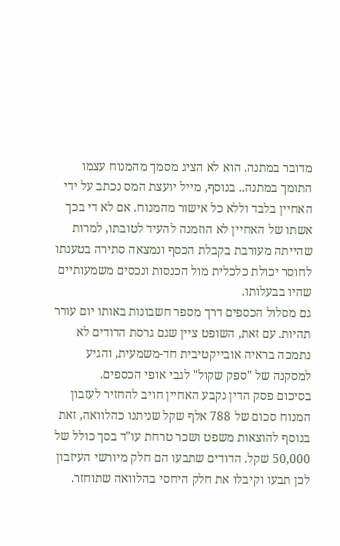מדובר במתנה. הוא לא הציג מסמך מהמנוח עצמו התומך במתנה.. בנוסף, מייל יועצת המס נכתב על ידי האחיין בלבד וללא כל אישור מהמנוח. אם לא די בכך אשתו של האחיין לא הוזמנה להעיד לטובתו, למרות שהייתה מעורבת בקבלת הכסף ונמצאה סתירה בטענתו לחוסר יכולת כלכלית מול הכנסות ונכסים משמעותיים שהיו בבעלותו.
גם מסלול הכספים דרך מספר חשבונות באותו יום עורר תהיות. עם זאת, השופט ציין שגם גרסת הדודים לא נתמכה בראיה אובייקטיבית חד-משמעית, והגיע למסקנה של "ספק שקול" לגבי אופי הכספים.
בסיכום פסק הדין נקבע האחיין חויב להחזיר לעזבון המנוח סכום של 788 אלף שקל שניתנו כהלוואה, זאת בנוסף להוצאות משפט ושכר טרחת עו"ד בסך כולל של 50,000 שקל. הדודים שתבעו הם חלק מיורשי העיזבון לכן תבעו וקיבלו את חלק היחסי בהלוואה שתוחזר.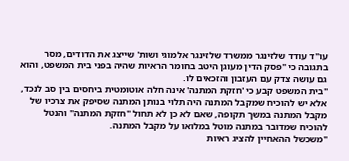עו"ד עודד שלזינגר ממשרד שלזינגר אלמוגי ושות' שייצג את הדודים, מסר בתגובה כי "פסק הדין מעוגן היטב בחומר הראיות שהיה בפני בית המשפט, והוא גם עושה צדק עם העזבון והזכאים לו.
"בית המשפט קבע כי 'חזקת המתנה' אינה חלה אוטומטית ביחסים בין סב לנכד, אלא יש להוכיח שמקבל המתנה היה תלוי בנותן המתנה שסיפק את צרכיו של מקבל המתנה במשך תקופה, שאם לא כן לא תחול "חזקת המתנה" והנטל להוכיח שמדובר במתנה מוטל במלואו על מקבל המתנה.
"משכשל ההאחיין להציג ראיות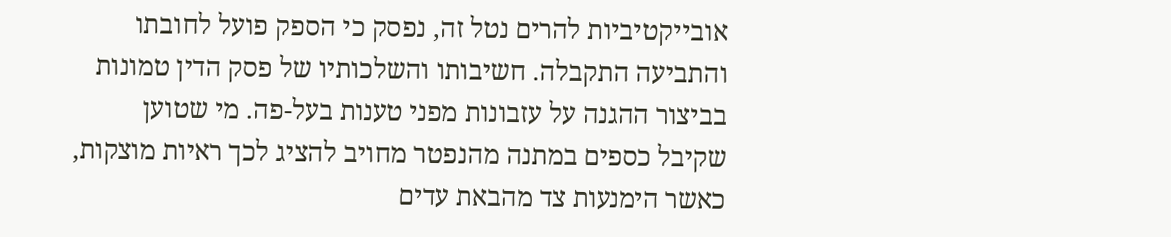אובייקטיביות להרים נטל זה, נפסק כי הספק פועל לחובתו והתביעה התקבלה. חשיבותו והשלכותיו של פסק הדין טמונות בביצור ההגנה על עזבונות מפני טענות בעל-פה. מי שטוען שקיבל כספים במתנה מהנפטר מחויב להציג לכך ראיות מוצקות, כאשר הימנעות צד מהבאת עדים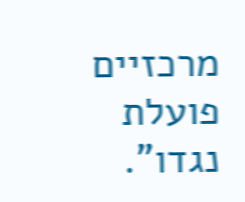מרכזיים פועלת נגדו".